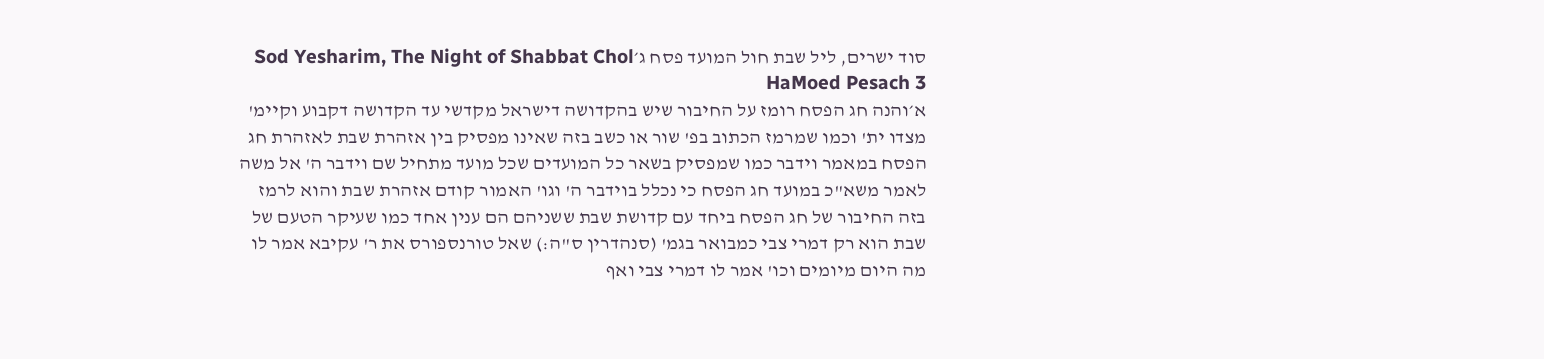סוד ישרים, ליל שבת חול המועד פסח ג׳Sod Yesharim, The Night of Shabbat Chol HaMoed Pesach 3
א׳והנה חג הפסח רומז על החיבור שיש בהקדושה דישראל מקדשי עד הקדושה דקבוע וקיימ' מצדו ית' וכמו שמרמז הכתוב בפ' שור או כשב בזה שאינו מפסיק בין אזהרת שבת לאזהרת חג הפסח במאמר וידבר כמו שמפסיק בשאר כל המועדים שכל מועד מתחיל שם וידבר ה' אל משה לאמר משא"כ במועד חג הפסח כי נכלל בוידבר ה' וגו' האמור קודם אזהרת שבת והוא לרמז בזה החיבור של חג הפסח ביחד עם קדושת שבת ששניהם הם ענין אחד כמו שעיקר הטעם של שבת הוא רק דמרי צבי כמבואר בגמ' (סנהדרין ס"ה:) שאל טורנספורס את ר' עקיבא אמר לו מה היום מיומים וכו' אמר לו דמרי צבי ואף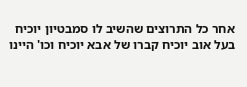אחר כל התרוצים שהשיב לו סמבטיון יוכיח בעל אוב יוכיח קברו של אבא יוכיח וכו' היינו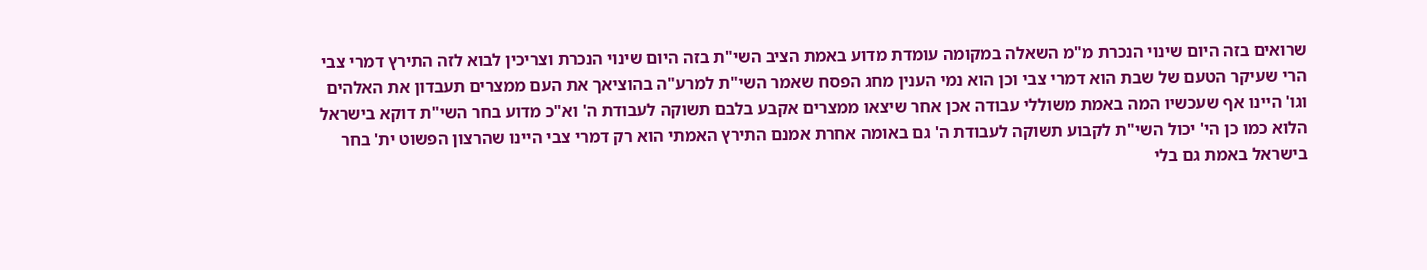שרואים בזה היום שינוי הנכרת מ"מ השאלה במקומה עומדת מדוע באמת הציב השי"ת בזה היום שינוי הנכרת וצריכין לבוא לזה התירץ דמרי צבי הרי שעיקר הטעם של שבת הוא דמרי צבי וכן הוא נמי הענין מחג הפסח שאמר השי"ת למרע"ה בהוציאך את העם ממצרים תעבדון את האלהים וגו' היינו אף שעכשיו המה באמת משוללי עבודה אכן אחר שיצאו ממצרים אקבע בלבם תשוקה לעבודת ה' וא"כ מדוע בחר השי"ת דוקא בישראל הלוא כמו כן הי' יכול השי"ת לקבוע תשוקה לעבודת ה' גם באומה אחרת אמנם התירץ האמתי הוא רק דמרי צבי היינו שהרצון הפשוט ית' בחר בישראל באמת גם בלי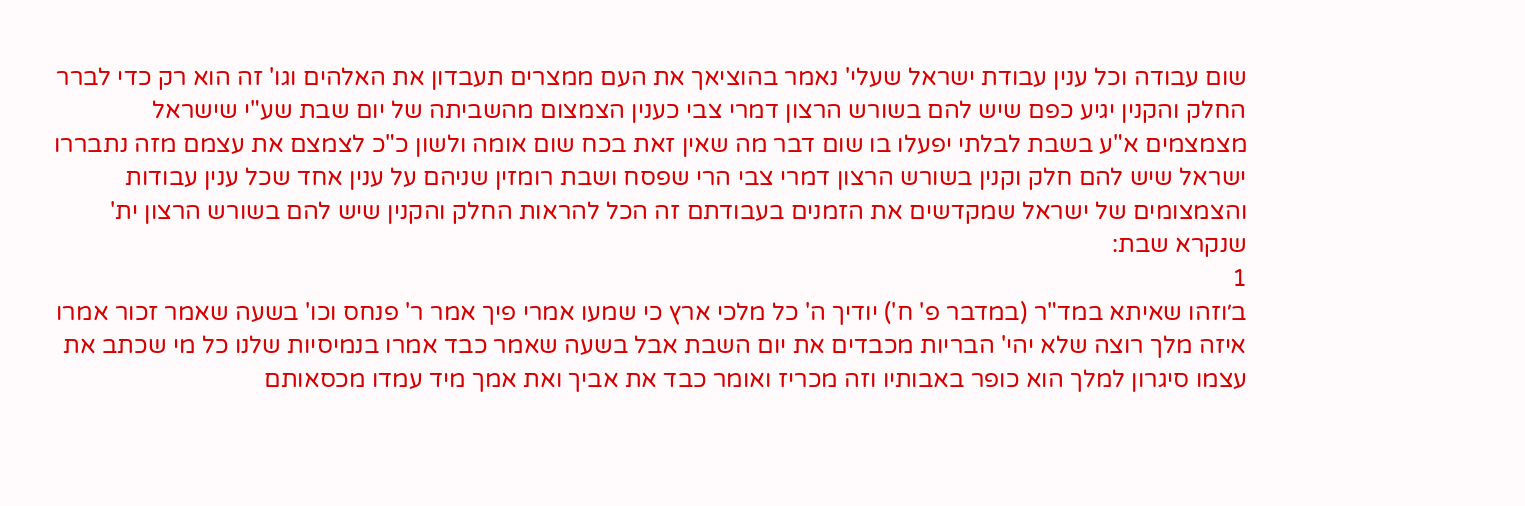שום עבודה וכל ענין עבודת ישראל שעלי' נאמר בהוציאך את העם ממצרים תעבדון את האלהים וגו' זה הוא רק כדי לברר החלק והקנין יגיע כפם שיש להם בשורש הרצון דמרי צבי כענין הצמצום מהשביתה של יום שבת שע"י שישראל מצמצמים א"ע בשבת לבלתי יפעלו בו שום דבר מה שאין זאת בכח שום אומה ולשון כ"כ לצמצם את עצמם מזה נתבררו ישראל שיש להם חלק וקנין בשורש הרצון דמרי צבי הרי שפסח ושבת רומזין שניהם על ענין אחד שכל ענין עבודות והצמצומים של ישראל שמקדשים את הזמנים בעבודתם זה הכל להראות החלק והקנין שיש להם בשורש הרצון ית' שנקרא שבת:
1
ב׳וזהו שאיתא במד"ר (במדבר פ' ח') יודיך ה' כל מלכי ארץ כי שמעו אמרי פיך אמר ר' פנחס וכו' בשעה שאמר זכור אמרו איזה מלך רוצה שלא יהי' הבריות מכבדים את יום השבת אבל בשעה שאמר כבד אמרו בנמיסיות שלנו כל מי שכתב את עצמו סיגרון למלך הוא כופר באבותיו וזה מכריז ואומר כבד את אביך ואת אמך מיד עמדו מכסאותם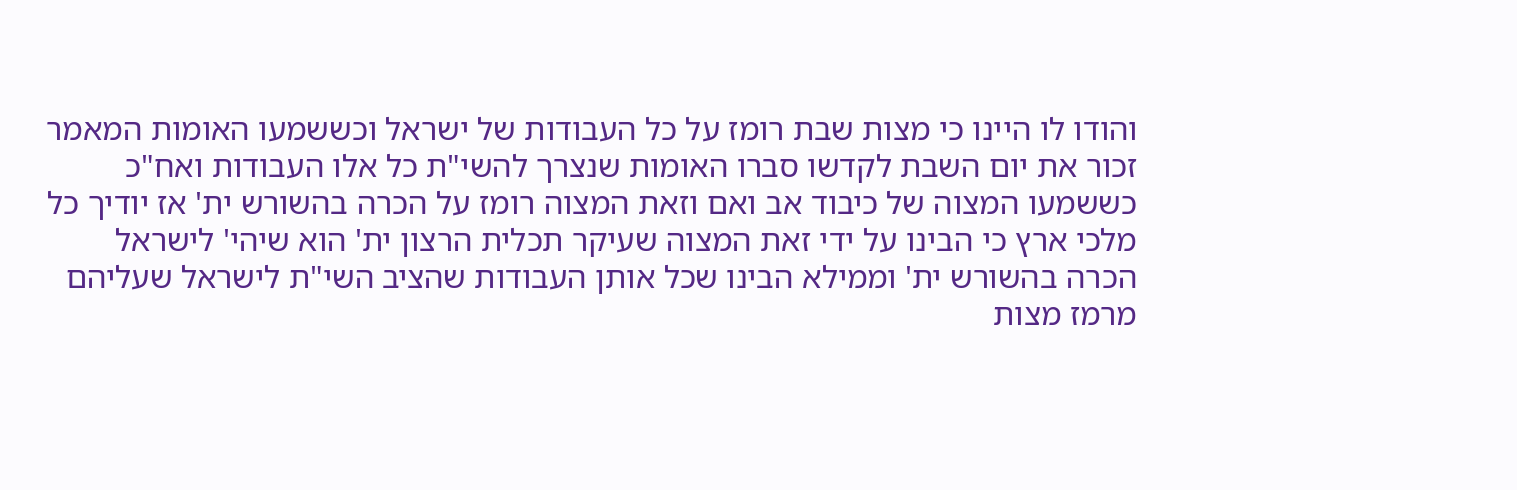והודו לו היינו כי מצות שבת רומז על כל העבודות של ישראל וכששמעו האומות המאמר זכור את יום השבת לקדשו סברו האומות שנצרך להשי"ת כל אלו העבודות ואח"כ כששמעו המצוה של כיבוד אב ואם וזאת המצוה רומז על הכרה בהשורש ית' אז יודיך כל מלכי ארץ כי הבינו על ידי זאת המצוה שעיקר תכלית הרצון ית' הוא שיהי' לישראל הכרה בהשורש ית' וממילא הבינו שכל אותן העבודות שהציב השי"ת לישראל שעליהם מרמז מצות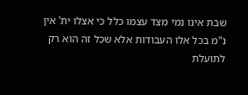שבת אינו נמי מצד עצמו כלל כי אצלו ית' אין נ"מ בכל אלו העבודות אלא שכל זה הוא רק לתועלת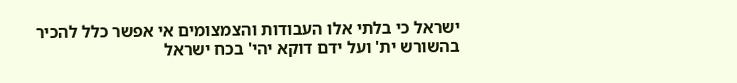ישראל כי בלתי אלו העבודות והצמצומים אי אפשר כלל להכיר בהשורש ית' ועל ידם דוקא יהי' בכח ישראל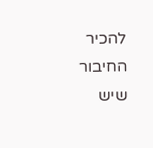להכיר החיבור שיש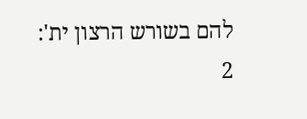להם בשורש הרצון ית':
2